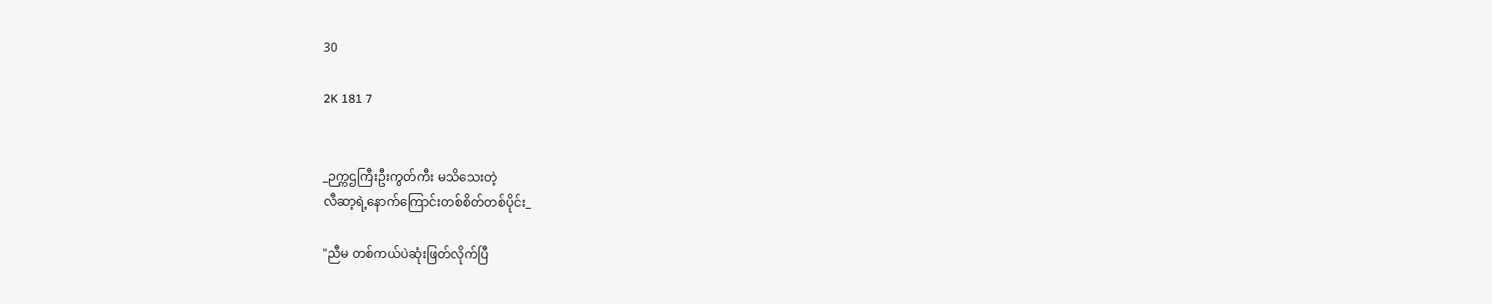30

2K 181 7


_ဉက္ကဌကြီးဦးကွတ်ကီး မသိသေးတဲ့
လီဆာ့ရဲ့နောက်ကြောင်းတစ်စိတ်တစ်ပိုင်း_

"ညီမ တစ်ကယ်ပဲဆုံးဖြတ်လိုက်ပြီ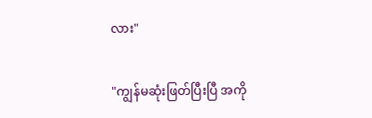လား"

"ကျွန်မဆုံးဖြတ်ပြီးပြီ အကို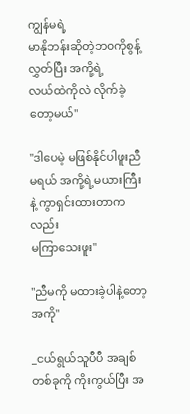ကျွန်မရဲ့
မာနိုဘန်းဆိုတဲ့ဘ၀ကိုစွန့်လွှတ်ပြီး အကို့ရဲ့
လယ်ထဲကိုလဲ လိုက်ခဲ့တော့မယ်"

"ဒါပေမဲ့ မဖြစ်နိုင်ပါဖူးညီမရယ် အကို့ရဲ့မယားကြီးနဲ့ ကွာရှင်းထားတာကလည်း
မကြာသေးဖူး"

"ညီမကို မထားခဲ့ပါနဲ့တော့အကို"

_ငယ်ရွယ်သူပီပီ အချစ်တစ်ခုကို ကိုးကွယ်ပြီး အ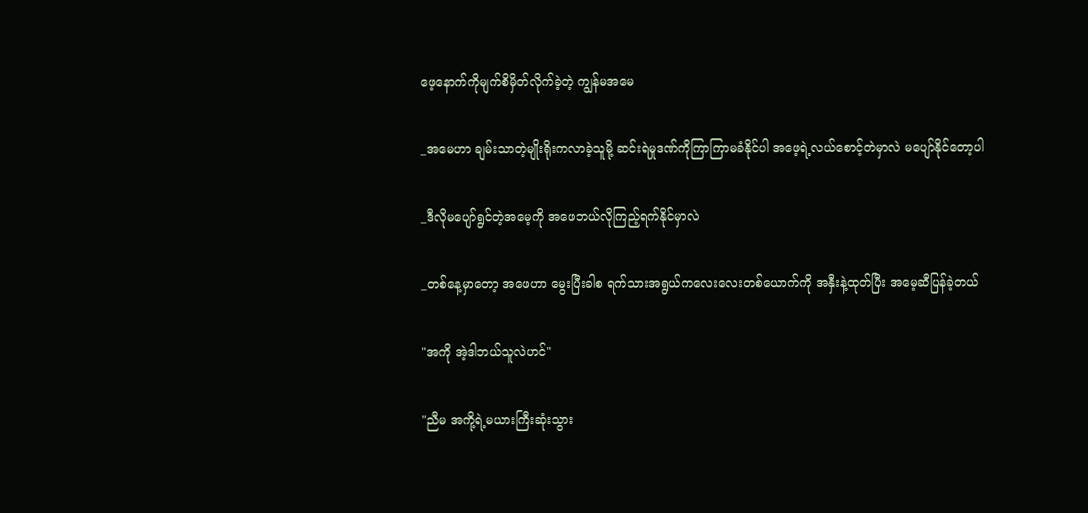ဖေ့နောက်ကိုမျက်စိမှိတ်လိုက်ခဲ့တဲ့ ကျွန်မအမေ

_အမေဟာ ချမ်းသာတဲ့မျိုးရိုးကလာခဲ့သူမို့ ဆင်းရဲမှုဒဏ်ကိုကြာကြာမခံနိုင်ပါ အဖေ့ရဲ့လယ်စောင့်တဲမှာလဲ မပျော်နိုင်တော့ပါ

_ဒီလိုမပျော်ရွင်တဲ့အမေ့ကို အဖေဘယ်လိုကြည့်ရက်နိုင်မှာလဲ

_တစ်နေ့မှာတော့ အဖေဟာ မွေးပြီးခါစ ရက်သားအရွယ်ကလေးလေးတစ်ယောက်ကို အနှီးနဲ့ထုတ်ပြီး အမေ့ဆီပြန်ခဲ့တယ်

"အကို အဲ့ဒါဘယ်သူလဲဟင်"

"ညီမ အကို့ရဲ့မယားကြီးဆုံးသွား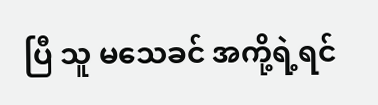ပြီ သူ မသေခင် အကို့ရဲ့ရင်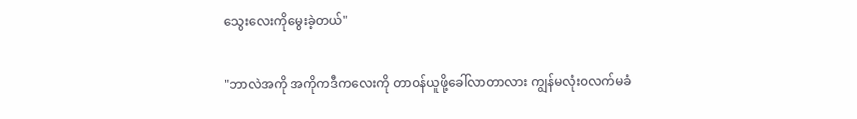သွေးလေးကိုမွေးခဲ့တယ်"

"ဘာလဲအကို အကိုကဒီကလေးကို တာ၀န်ယူဖို့ခေါ်လာတာလား ကျွန်မလုံး၀လက်မခံ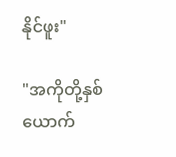နိုင်ဖူး"

"အကိုတို့နှစ်ယောက်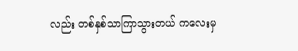လည်း တစ်နှစ်သာကြာသွားတယ် ကလေးမှ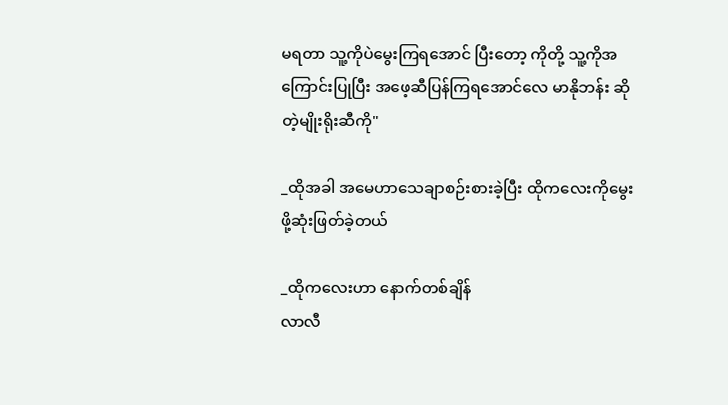မရတာ သူ့ကိုပဲမွေးကြရအောင် ပြီးတော့ ကိုတို့ သူ့ကိုအကြောင်းပြုပြီး အဖေ့ဆီပြန်ကြရအောင်လေ မာနိုဘန်း ဆိုတဲ့မျိုးရိုးဆီကို"

_ထိုအခါ အမေဟာသေချာစဉ်းစားခဲ့ပြီး ထိုကလေးကိုမွေးဖို့ဆုံးဖြတ်ခဲ့တယ်

_ထိုကလေးဟာ နောက်တစ်ချိန်
လာလီ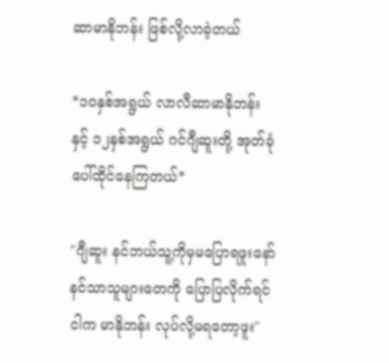ဆာမာနိုဘန်း ဖြစ်လို့လာခဲ့တယ်

*၁၀နှစ်အရွယ် လာလီဆာမာနိုဘန်း နှင့် ၁၂နှစ်အရွယ် ဂင်ဂျီဆူးတို့ အုတ်ခုံပေါ်ထိုင်နေကြတယ်*

"ဂျီဆူး နင်ဘယ်သူ့ကိုမှမပြောရဖူးနော်
နင်သာသူများတေကို ပြောပြလိုက်ရင် ငါက မာနိုဘန်း လုပ်လို့မရတော့ဖူး"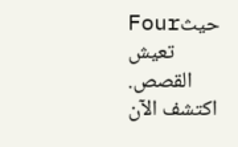Fourحيث تعيش القصص. اكتشف الآن